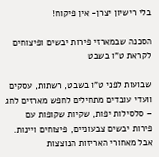בלי רישיון יצרן- אין פיקוח!

הסכנה שבמארזי פירות יבשים ופיצוחים לקראת ט"ו בשבט

שבועות לפני ט"ו בשבט, רשתות, עסקים וועדי עובדים מתחילים לחפש מארזים לחג – סלסילות יפות, שקיות שקופות עם פירות יבשים צבעוניים, פיצוחים ויינות.
אבל מאחורי האריזות הנוצצות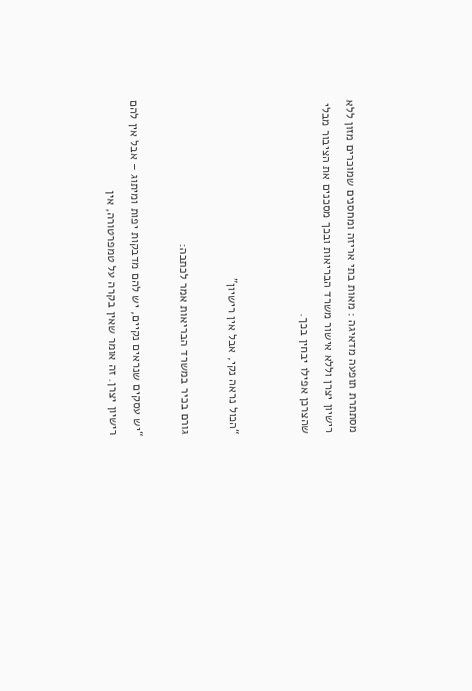מסתתרת תופעה מדאיגה : מאות בתי אריזה ומחסנים שמוכרים מזון ללא רישיון יצרן וללא אישור משרד הבריאות ובכך מסכנים את הציבור מבלי שהצרכן אפילו יבחין בכך.


“הכול נראה נקי, אבל אין רישיון”

גורם בכיר במשרד הבריאות אמר לכתבה:

“יש עסקים שנראים נקיים, יש להם מדבקות יפות ומיתוג – אבל אין להם רישיון יצרן. זה אומר שאין בקרה על טמפרטורה, אין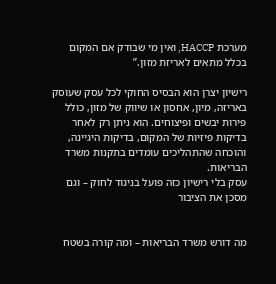מערכת HACCP, ואין מי שבודק אם המקום בכלל מתאים לאריזת מזון.”

רישיון יצרן הוא הבסיס החוקי לכל עסק שעוסק באריזה, מיון, אחסון או שיווק של מזון, כולל פירות יבשים ופיצוחים. הוא ניתן רק לאחר בדיקות פיזיות של המקום, בדיקות היגיינה, והוכחה שהתהליכים עומדים בתקנות משרד הבריאות.
עסק בלי רישיון כזה פועל בניגוד לחוק – וגם מסכן את הציבור


מה דורש משרד הבריאות – ומה קורה בשטח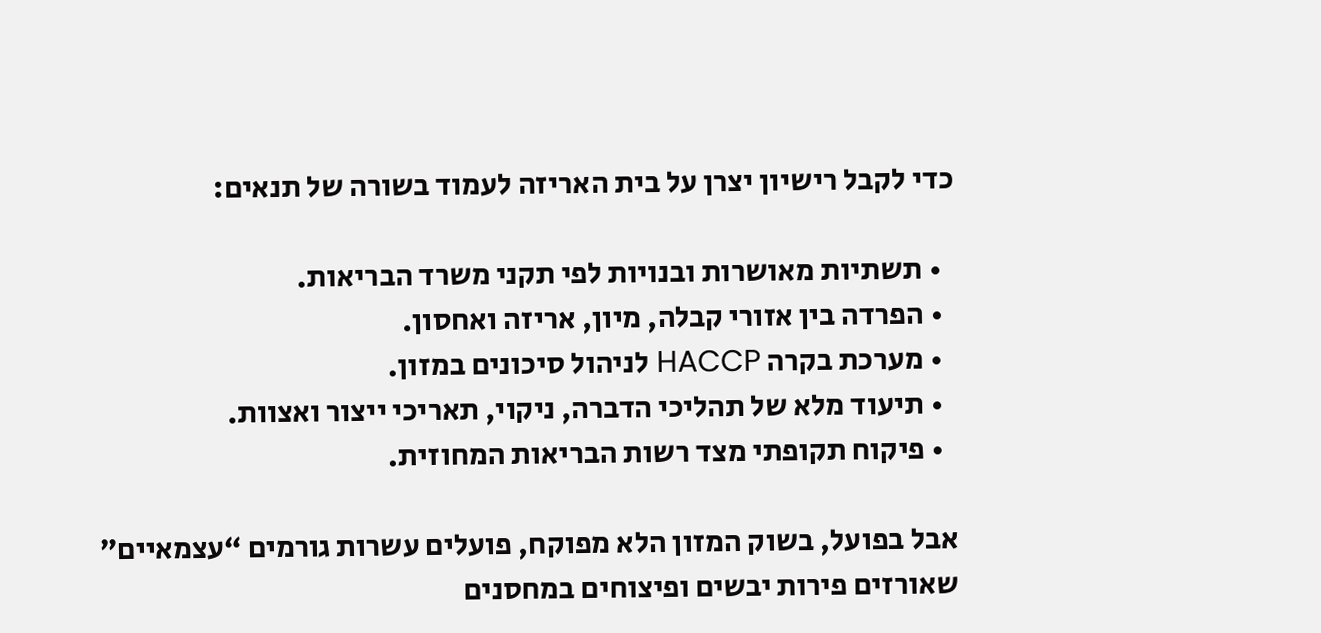כדי לקבל רישיון יצרן על בית האריזה לעמוד בשורה של תנאים:

  • תשתיות מאושרות ובנויות לפי תקני משרד הבריאות.
  • הפרדה בין אזורי קבלה, מיון, אריזה ואחסון.
  • מערכת בקרה HACCP לניהול סיכונים במזון.
  • תיעוד מלא של תהליכי הדברה, ניקוי, תאריכי ייצור ואצוות.
  • פיקוח תקופתי מצד רשות הבריאות המחוזית.

אבל בפועל, בשוק המזון הלא מפוקח, פועלים עשרות גורמים “עצמאיים” שאורזים פירות יבשים ופיצוחים במחסנים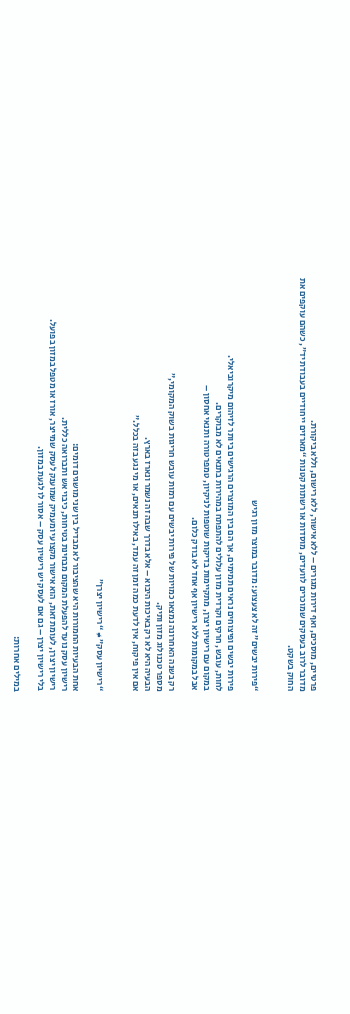פרטיים, מוסכים, ואף דירות מגורים – ללא אישור, ללא רישום, וללא ביקורת.
מדובר לרוב בעסקים שמוכרים לוועדים, מוסדות או רשתות קטנות “מארזים ייחודיים בעבודת יד”, כשהם עוקפים את החוק בשקט.


“פירות יבשים” זה לא צעצוע: מדובר במוצר מזון רגיש

פירות יבשים ופיצוחים נראים תמימים, אך הם בין המוצרים הרגישים ביותר לזיהום מיקרוביאלי.
לחות, עובש, חרקים וקרדית מזון עלולים להתפתח במהירות בתנאים לא מבוקרים.
במקום עם רישיון יצרן, מתקיימות בדיקות שוטפות לניקיון, טמפרטורה ותנאי אחסון –
אבל במקומות ללא רישיון אף אחד לא בודק כלום.

רק בשנה האחרונה נמצאו כמויות של פירות יבשים עם רמות עובש חריגות בשוק המקומי,”
מספר טכנולוג מזון ותיק.
הבעיה היא לא רק באיכות היבוא – אלא בדרך שבה זה נשמר ונארז בארץ.
אם אין פיקוח, אין לדעת כמה זמן זה עמד, באילו תנאים, או מי נגע בזה בכלל.”


“רישיון עסק” ≠ “רישיון יצרן”

אחת הבעיות החמורות היא שהציבור לא מבדיל בין שני מושגים דומים:
רישיון עסק נועד להפעלת המקום מבחינת בטיחות, כיבוי אש ותברואה כללית.
רישיון יצרן, לעומת זאת, הוא אישור מקצועי ומעמיק שמוענק לעסק שמייצר, אורז או מטפל במזון בפועל.
בלי רישיון יצרן – גם אם לעסק יש רישיון עסק – אסור לו לגעת במזון.

במילים אחרות: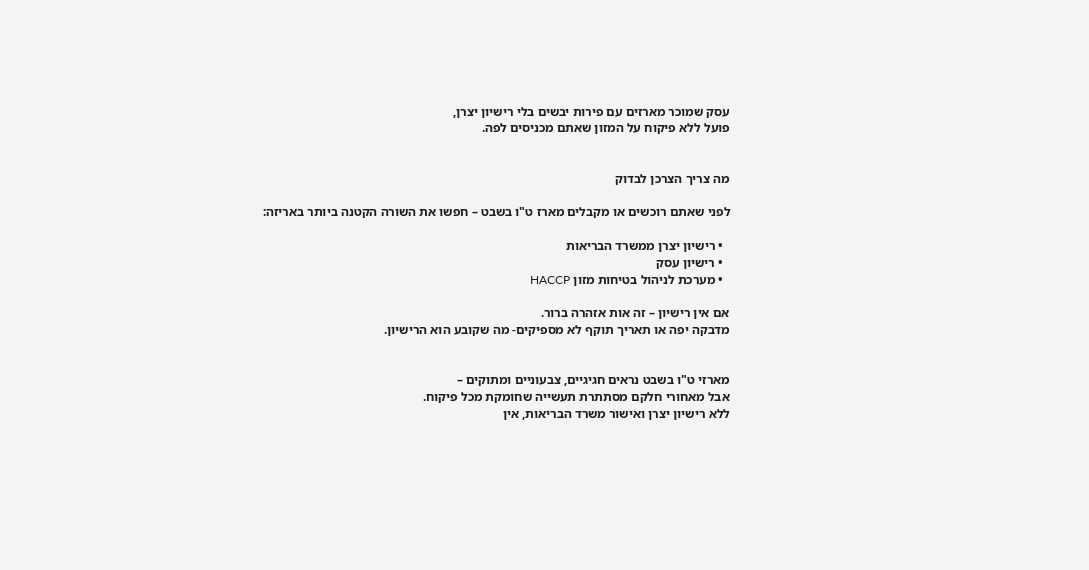עסק שמוכר מארזים עם פירות יבשים בלי רישיון יצרן,
פועל ללא פיקוח על המזון שאתם מכניסים לפה.


מה צריך הצרכן לבדוק

לפני שאתם רוכשים או מקבלים מארז ט"ו בשבט – חפשו את השורה הקטנה ביותר באריזה:

  • רישיון יצרן ממשרד הבריאות
  • רישיון עסק
  • מערכת לניהול בטיחות מזון HACCP

אם אין רישיון – זה אות אזהרה ברור.
מדבקה יפה או תאריך תוקף לא מספיקים- מה שקובע הוא הרישיון.


מארזי ט"ו בשבט נראים חגיגיים, צבעוניים ומתוקים –
אבל מאחורי חלקם מסתתרת תעשייה שחומקת מכל פיקוח.
ללא רישיון יצרן ואישור משרד הבריאות, אין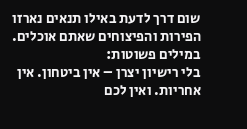שום דרך לדעת באילו תנאים נארזו הפירות והפיצוחים שאתם אוכלים.
במילים פשוטות:
בלי רישיון יצרן – אין ביטחון. אין אחריות. ואין לכם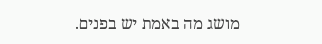מושג מה באמת יש בפנים.